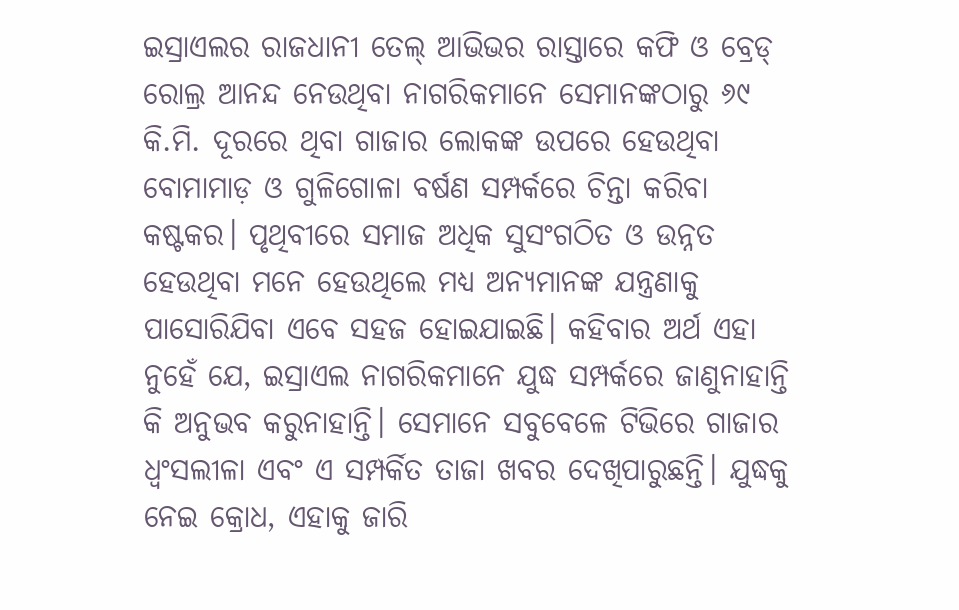ଇସ୍ରାଏଲର ରାଜଧାନୀ ତେଲ୍ ଆଭିଭର ରାସ୍ତାରେ କଫି ଓ ବ୍ରେଡ୍ ରୋଲ୍ର ଆନନ୍ଦ ନେଉଥିବା ନାଗରିକମାନେ ସେମାନଙ୍କଠାରୁ ୬୯ କି.ମି. ଦୂରରେ ଥିବା ଗାଜାର ଲୋକଙ୍କ ଉପରେ ହେଉଥିବା ବୋମାମାଡ଼ ଓ ଗୁଳିଗୋଳା ବର୍ଷଣ ସମ୍ପର୍କରେ ଚିନ୍ତା କରିବା କଷ୍ଟକର। ପୃଥିବୀରେ ସମାଜ ଅଧିକ ସୁସଂଗଠିତ ଓ ଉନ୍ନତ ହେଉଥିବା ମନେ ହେଉଥିଲେ ମଧ୍ୟ ଅନ୍ୟମାନଙ୍କ ଯନ୍ତ୍ରଣାକୁ ପାସୋରିଯିବା ଏବେ ସହଜ ହୋଇଯାଇଛି। କହିବାର ଅର୍ଥ ଏହା ନୁହେଁ ଯେ, ଇସ୍ରାଏଲ ନାଗରିକମାନେ ଯୁଦ୍ଧ ସମ୍ପର୍କରେ ଜାଣୁନାହାନ୍ତି କି ଅନୁଭବ କରୁନାହାନ୍ତି। ସେମାନେ ସବୁବେଳେ ଟିଭିରେ ଗାଜାର ଧ୍ୱଂସଲୀଳା ଏବଂ ଏ ସମ୍ପର୍କିତ ତାଜା ଖବର ଦେଖିପାରୁଛନ୍ତି। ଯୁଦ୍ଧକୁ ନେଇ କ୍ରୋଧ, ଏହାକୁ ଜାରି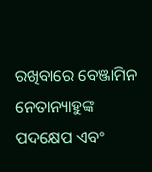ରଖିବାରେ ବେଞ୍ଜାମିନ ନେତାନ୍ୟାହୁଙ୍କ ପଦକ୍ଷେପ ଏବଂ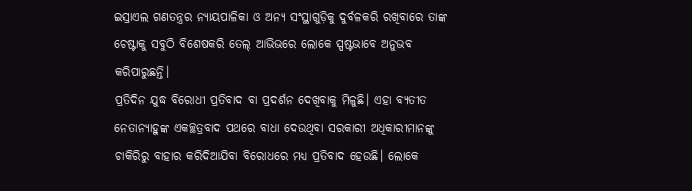ଇସ୍ରାଏଲ ଗଣତନ୍ତ୍ରର ନ୍ୟାୟପାଳିକା ଓ ଅନ୍ୟ ସଂସ୍ଥାଗୁଡ଼ିକୁ ଦୁର୍ବଳକରି ରଖିବାରେ ତାଙ୍କ ଚେଷ୍ଟାକୁ ସବୁଠି ବିଶେଷକରି ତେଲ୍ ଆଭିଭରେ ଲୋକେ ସ୍ପଷ୍ଟଭାବେ ଅନୁଭବ କରିପାରୁଛନ୍ତି।
ପ୍ରତିଦିନ ଯୁଦ୍ଧ ବିରୋଧୀ ପ୍ରତିବାଦ ବା ପ୍ରଦର୍ଶନ ଦେଖିବାକୁ ମିଳୁଛି। ଏହା ବ୍ୟତୀତ ନେତାନ୍ୟାହୁଙ୍କ ଏକଚ୍ଛତ୍ରବାଦ ପଥରେ ବାଧା ଦେଉଥିବା ସରକାରୀ ଅଧିକାରୀମାନଙ୍କୁ ଚାକିରିରୁ ବାହାର କରିଦିଆଯିବା ବିରୋଧରେ ମଧ୍ୟ ପ୍ରତିବାଦ ହେଉଛି। ଲୋକେ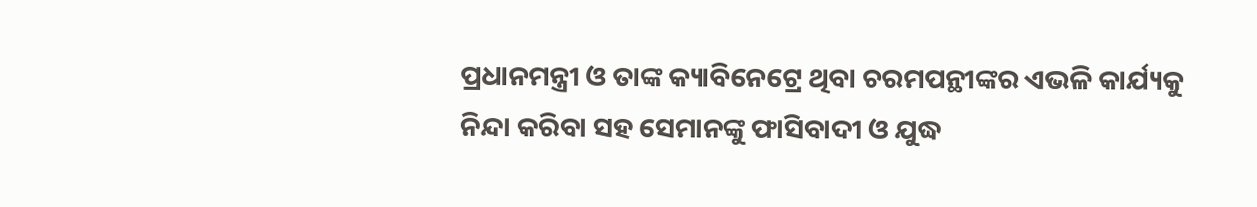ପ୍ରଧାନମନ୍ତ୍ରୀ ଓ ତାଙ୍କ କ୍ୟାବିନେଟ୍ରେ ଥିବା ଚରମପନ୍ଥୀଙ୍କର ଏଭଳି କାର୍ଯ୍ୟକୁ ନିନ୍ଦା କରିବା ସହ ସେମାନଙ୍କୁ ଫାସିବାଦୀ ଓ ଯୁଦ୍ଧ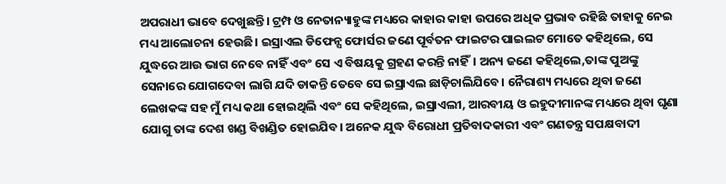ଅପରାଧୀ ଭାବେ ଦେଖୁଛନ୍ତି। ଟ୍ରମ୍ପ ଓ ନେତାନ୍ୟାହୁଙ୍କ ମଧ୍ୟରେ କାହାର କାହା ଉପରେ ଅଧିକ ପ୍ରଭାବ ରହିଛି ତାହାକୁ ନେଇ ମଧ୍ୟ ଆଲୋଚନା ହେଉଛି। ଇସ୍ରାଏଲ ଡିଫେନ୍ସ ଫୋର୍ସର ଜଣେ ପୂର୍ବତନ ଫାଇଟର ପାଇଲଟ ମୋତେ କହିଥିଲେ, ସେ ଯୁଦ୍ଧରେ ଆଉ ଭାଗ ନେବେ ନାହିଁ ଏବଂ ସେ ଏ ବିଷୟକୁ ଗ୍ରହଣ କରନ୍ତି ନାହିଁ। ଅନ୍ୟ ଜଣେ କହିଥିଲେ,ତାଙ୍କ ପୁଅଙ୍କୁ ସେନାରେ ଯୋଗଦେବା ଲାଗି ଯଦି ଡାକନ୍ତି ତେବେ ସେ ଇସ୍ରାଏଲ ଛାଡ଼ିଚାଲିଯିବେ। ନୈରାଶ୍ୟ ମଧ୍ୟରେ ଥିବା ଜଣେ ଲେଖକଙ୍କ ସହ ମୁଁ ମଧ୍ୟ କଥା ହୋଇଥିଲି ଏବଂ ସେ କହିଥିଲେ, ଇସ୍ରାଏଲୀ, ଆରବୀୟ ଓ ଇହୁଦୀମାନଙ୍କ ମଧ୍ୟରେ ଥିବା ଘୃଣା ଯୋଗୁ ତାଙ୍କ ଦେଶ ଖଣ୍ଡ ବିଖଣ୍ଡିତ ହୋଇଯିବ। ଅନେକ ଯୁଦ୍ଧ ବିରୋଧୀ ପ୍ରତିବାଦକାରୀ ଏବଂ ଗଣତନ୍ତ୍ର ସପକ୍ଷବାଦୀ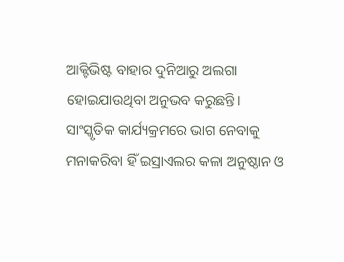ଆକ୍ଟିଭିଷ୍ଟ ବାହାର ଦୁନିଆରୁ ଅଲଗା ହୋଇଯାଉଥିବା ଅନୁଭବ କରୁଛନ୍ତି। ସାଂସ୍କୃତିକ କାର୍ଯ୍ୟକ୍ରମରେ ଭାଗ ନେବାକୁ ମନାକରିବା ହିଁ ଇସ୍ରାଏଲର କଳା ଅନୁଷ୍ଠାନ ଓ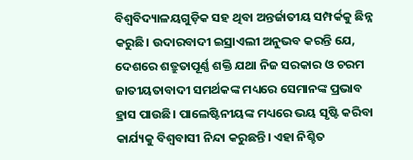ବିଶ୍ୱବିଦ୍ୟାଳୟଗୁଡ଼ିକ ସହ ଥିବା ଅନ୍ତର୍ଜାତୀୟ ସମ୍ପର୍କକୁ ଛିନ୍ନ କରୁଛି। ଉଦାରବାଦୀ ଇସ୍ରାଏଲୀ ଅନୁଭବ କରନ୍ତି ଯେ, ଦେଶରେ ଶତ୍ରୁତାପୂର୍ଣ୍ଣ ଶକ୍ତି ଯଥା ନିଜ ସରକାର ଓ ଚରମ ଜାତୀୟତାବାଦୀ ସମର୍ଥକଙ୍କ ମଧ୍ୟରେ ସେମାନଙ୍କ ପ୍ରଭାବ ହ୍ରାସ ପାଉଛି। ପାଲେଷ୍ଟିନୀୟଙ୍କ ମଧ୍ୟରେ ଭୟ ସୃଷ୍ଟି କରିବା କାର୍ଯ୍ୟକୁ ବିଶ୍ୱବାସୀ ନିନ୍ଦା କରୁଛନ୍ତି। ଏହା ନିଶ୍ଚିତ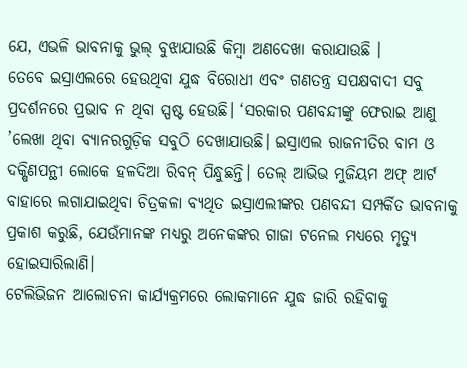ଯେ, ଏଭଳି ଭାବନାକୁ ଭୁଲ୍ ବୁଝାଯାଉଛି କିମ୍ବା ଅଣଦେଖା କରାଯାଉଛି ।
ତେବେ ଇସ୍ରାଏଲରେ ହେଉଥିବା ଯୁଦ୍ଧ ବିରୋଧୀ ଏବଂ ଗଣତନ୍ତ୍ର ସପକ୍ଷବାଦୀ ସବୁ ପ୍ରଦର୍ଶନରେ ପ୍ରଭାବ ନ ଥିବା ସ୍ପଷ୍ଟ ହେଉଛି। ‘ସରକାର ପଣବନ୍ଦୀଙ୍କୁ ଫେରାଇ ଆଣୁ ’ଲେଖା ଥିବା ବ୍ୟାନରଗୁଡ଼ିକ ସବୁଠି ଦେଖାଯାଉଛି। ଇସ୍ରାଏଲ ରାଜନୀତିର ବାମ ଓ ଦକ୍ଷିଣପନ୍ଥୀ ଲୋକେ ହଳଦିଆ ରିବନ୍ ପିନ୍ଧୁଛନ୍ତି। ତେଲ୍ ଆଭିଭ ମୁଜିୟମ ଅଫ୍ ଆର୍ଟ ବାହାରେ ଲଗାଯାଇଥିବା ଚିତ୍ରକଳା ବ୍ୟଥିତ ଇସ୍ରାଏଲୀଙ୍କର ପଣବନ୍ଦୀ ସମ୍ପର୍କିତ ଭାବନାକୁ ପ୍ରକାଶ କରୁଛି, ଯେଉଁମାନଙ୍କ ମଧ୍ୟରୁ ଅନେକଙ୍କର ଗାଜା ଟନେଲ ମଧ୍ୟରେ ମୃତ୍ୟୁ ହୋଇସାରିଲାଣି।
ଟେଲିଭିଜନ ଆଲୋଚନା କାର୍ଯ୍ୟକ୍ରମରେ ଲୋକମାନେ ଯୁଦ୍ଧ ଜାରି ରହିବାକୁ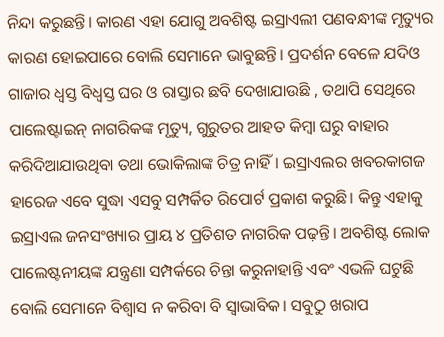ନିନ୍ଦା କରୁଛନ୍ତି। କାରଣ ଏହା ଯୋଗୁ ଅବଶିଷ୍ଟ ଇସ୍ରାଏଲୀ ପଣବନ୍ଧୀଙ୍କ ମୃତ୍ୟୁର କାରଣ ହୋଇପାରେ ବୋଲି ସେମାନେ ଭାବୁଛନ୍ତି। ପ୍ରଦର୍ଶନ ବେଳେ ଯଦିଓ ଗାଜାର ଧ୍ୱସ୍ତ ବିଧ୍ୱସ୍ତ ଘର ଓ ରାସ୍ତାର ଛବି ଦେଖାଯାଉଛି , ତଥାପି ସେଥିରେ ପାଲେଷ୍ଟାଇନ୍ ନାଗରିକଙ୍କ ମୃତ୍ୟୁ, ଗୁରୁତର ଆହତ କିମ୍ବା ଘରୁ ବାହାର କରିଦିଆଯାଉଥିବା ତଥା ଭୋକିଲାଙ୍କ ଚିତ୍ର ନାହିଁ। ଇସ୍ରାଏଲର ଖବରକାଗଜ ହାରେଜ ଏବେ ସୁଦ୍ଧା ଏସବୁ ସମ୍ପର୍କିତ ରିପୋର୍ଟ ପ୍ରକାଶ କରୁଛି। କିନ୍ତୁ ଏହାକୁ ଇସ୍ରାଏଲ ଜନସଂଖ୍ୟାର ପ୍ରାୟ ୪ ପ୍ରତିଶତ ନାଗରିକ ପଢ଼ନ୍ତି। ଅବଶିଷ୍ଟ ଲୋକ ପାଲେଷ୍ଟନୀୟଙ୍କ ଯନ୍ତ୍ରଣା ସମ୍ପର୍କରେ ଚିନ୍ତା କରୁନାହାନ୍ତି ଏବଂ ଏଭଳି ଘଟୁଛି ବୋଲି ସେମାନେ ବିଶ୍ୱାସ ନ କରିବା ବି ସ୍ବାଭାବିକ। ସବୁଠୁ ଖରାପ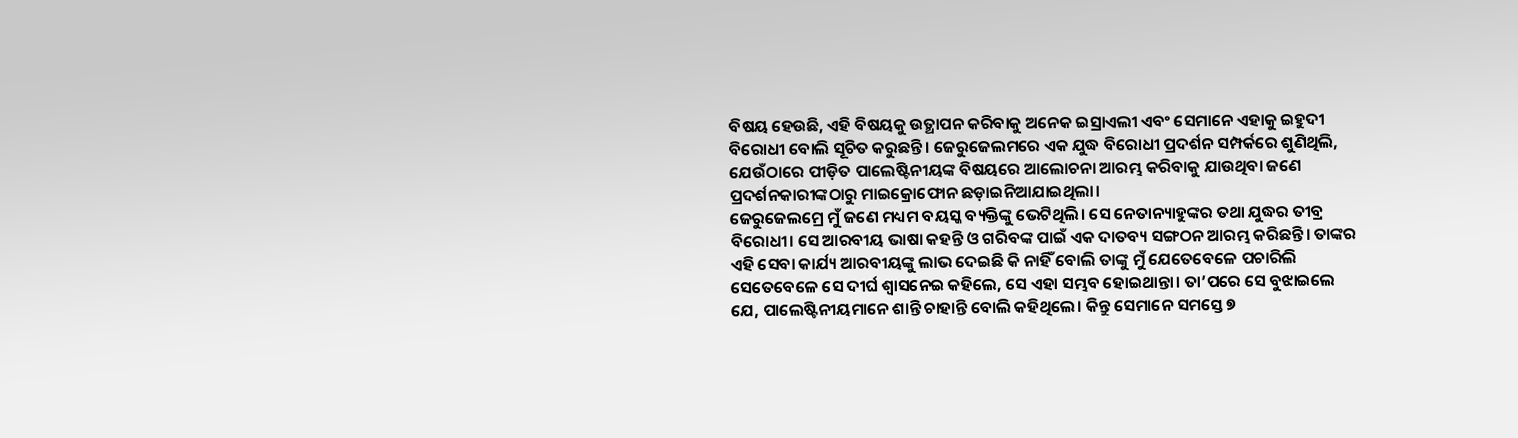ବିଷୟ ହେଉଛି, ଏହି ବିଷୟକୁ ଉତ୍ଥାପନ କରିବାକୁ ଅନେକ ଇସ୍ରାଏଲୀ ଏବଂ ସେମାନେ ଏହାକୁ ଇହୁଦୀ ବିରୋଧୀ ବୋଲି ସୂଚିତ କରୁଛନ୍ତି। ଜେରୁଜେଲମରେ ଏକ ଯୁଦ୍ଧ ବିରୋଧୀ ପ୍ରଦର୍ଶନ ସମ୍ପର୍କରେ ଶୁଣିଥିଲି, ଯେଉଁଠାରେ ପୀଡ଼ିତ ପାଲେଷ୍ଟିନୀୟଙ୍କ ବିଷୟରେ ଆଲୋଚନା ଆରମ୍ଭ କରିବାକୁ ଯାଉଥିବା ଜଣେ ପ୍ରଦର୍ଶନକାରୀଙ୍କଠାରୁ ମାଇକ୍ରୋଫୋନ ଛଡ଼ାଇନିଆଯାଇଥିଲା।
ଜେରୁଜେଲମ୍ରେ ମୁଁ ଜଣେ ମଧ୍ୟମ ବୟସ୍କ ବ୍ୟକ୍ତିଙ୍କୁ ଭେଟିଥିଲି। ସେ ନେତାନ୍ୟାହୁଙ୍କର ତଥା ଯୁଦ୍ଧର ତୀବ୍ର ବିରୋଧୀ। ସେ ଆରବୀୟ ଭାଷା କହନ୍ତି ଓ ଗରିବଙ୍କ ପାଇଁ ଏକ ଦାତବ୍ୟ ସଙ୍ଗଠନ ଆରମ୍ଭ କରିଛନ୍ତି। ତାଙ୍କର ଏହି ସେବା କାର୍ଯ୍ୟ ଆରବୀୟଙ୍କୁ ଲାଭ ଦେଇଛି କି ନାହିଁ ବୋଲି ତାଙ୍କୁ ମୁଁ ଯେତେବେଳେ ପଚାରିଲି ସେତେବେଳେ ସେ ଦୀର୍ଘ ଶ୍ୱାସନେଇ କହିଲେ, ସେ ଏହା ସମ୍ଭବ ହୋଇଥାନ୍ତା। ତା’ପରେ ସେ ବୁଝାଇଲେ ଯେ, ପାଲେଷ୍ଟିନୀୟମାନେ ଶାନ୍ତି ଚାହାନ୍ତି ବୋଲି କହିଥିଲେ। କିନ୍ତୁ ସେମାନେ ସମସ୍ତେ ୭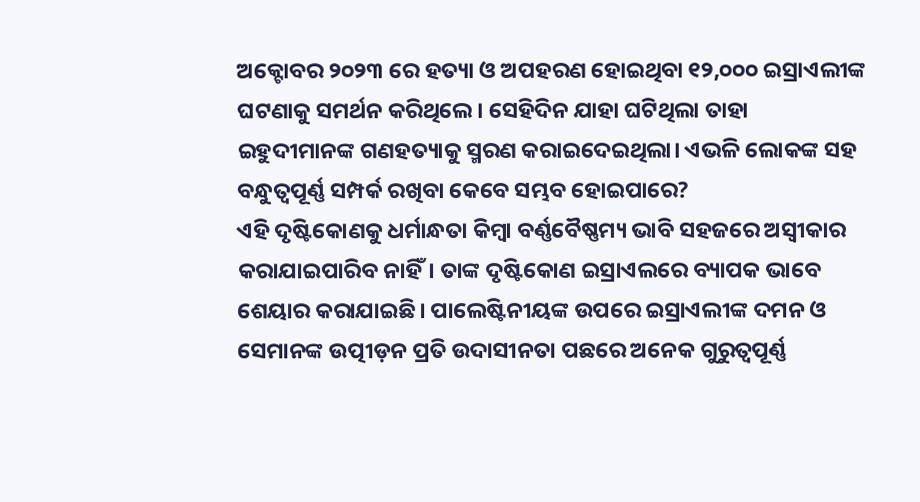ଅକ୍ଟୋବର ୨୦୨୩ ରେ ହତ୍ୟା ଓ ଅପହରଣ ହୋଇଥିବା ୧୨,୦୦୦ ଇସ୍ରାଏଲୀଙ୍କ ଘଟଣାକୁ ସମର୍ଥନ କରିଥିଲେ। ସେହିଦିନ ଯାହା ଘଟିଥିଲା ତାହା ଇହୁଦୀମାନଙ୍କ ଗଣହତ୍ୟାକୁ ସ୍ମରଣ କରାଇଦେଇଥିଲା। ଏଭଳି ଲୋକଙ୍କ ସହ ବନ୍ଧୁତ୍ୱପୂର୍ଣ୍ଣ ସମ୍ପର୍କ ରଖିବା କେବେ ସମ୍ଭବ ହୋଇପାରେ?
ଏହି ଦୃଷ୍ଟିକୋଣକୁ ଧର୍ମାନ୍ଧତା କିମ୍ବା ବର୍ଣ୍ଣବୈଷ୍ଣମ୍ୟ ଭାବି ସହଜରେ ଅସ୍ବୀକାର କରାଯାଇପାରିବ ନାହିଁ। ତାଙ୍କ ଦୃଷ୍ଟିକୋଣ ଇସ୍ରାଏଲରେ ବ୍ୟାପକ ଭାବେ ଶେୟାର କରାଯାଇଛି। ପାଲେଷ୍ଟିନୀୟଙ୍କ ଉପରେ ଇସ୍ରାଏଲୀଙ୍କ ଦମନ ଓ ସେମାନଙ୍କ ଉତ୍ପୀଡ଼ନ ପ୍ରତି ଉଦାସୀନତା ପଛରେ ଅନେକ ଗୁରୁତ୍ୱପୂର୍ଣ୍ଣ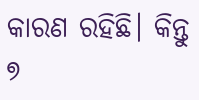କାରଣ ରହିଛି। କିନ୍ତୁ ୭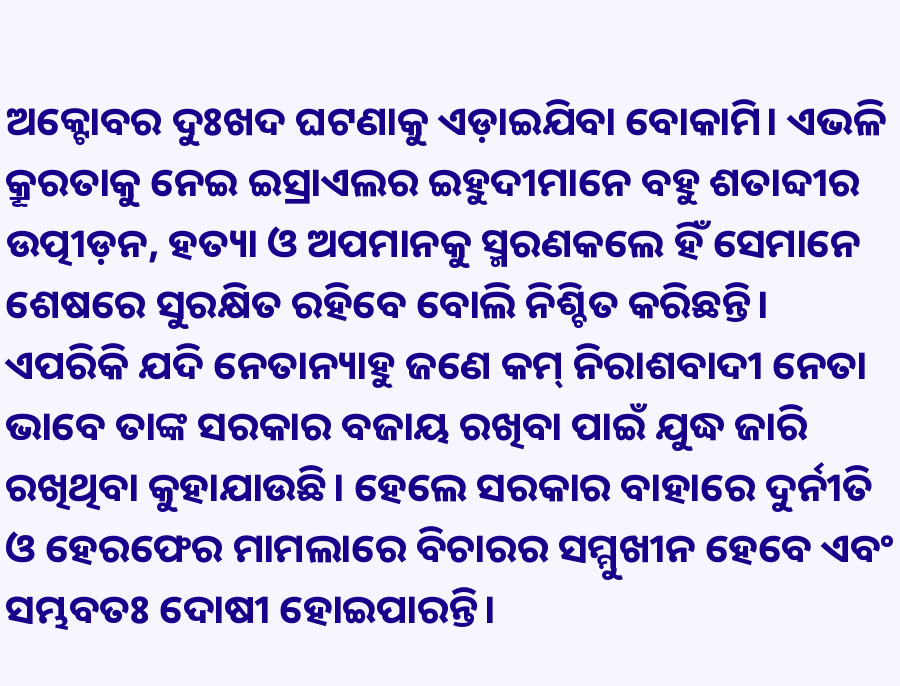ଅକ୍ଟୋବର ଦୁଃଖଦ ଘଟଣାକୁ ଏଡ଼ାଇଯିବା ବୋକାମି। ଏଭଳି କ୍ରୂରତାକୁ ନେଇ ଇସ୍ରାଏଲର ଇହୁଦୀମାନେ ବହୁ ଶତାବ୍ଦୀର ଉତ୍ପୀଡ଼ନ, ହତ୍ୟା ଓ ଅପମାନକୁ ସ୍ମରଣକଲେ ହିଁ ସେମାନେ ଶେଷରେ ସୁରକ୍ଷିତ ରହିବେ ବୋଲି ନିଶ୍ଚିତ କରିଛନ୍ତି। ଏପରିକି ଯଦି ନେତାନ୍ୟାହୁ ଜଣେ କମ୍ ନିରାଶବାଦୀ ନେତା ଭାବେ ତାଙ୍କ ସରକାର ବଜାୟ ରଖିବା ପାଇଁ ଯୁଦ୍ଧ ଜାରି ରଖିଥିବା କୁହାଯାଉଛି। ହେଲେ ସରକାର ବାହାରେ ଦୁର୍ନୀତି ଓ ହେରଫେର ମାମଲାରେ ବିଚାରର ସମ୍ମୁଖୀନ ହେବେ ଏବଂ ସମ୍ଭବତଃ ଦୋଷୀ ହୋଇପାରନ୍ତି।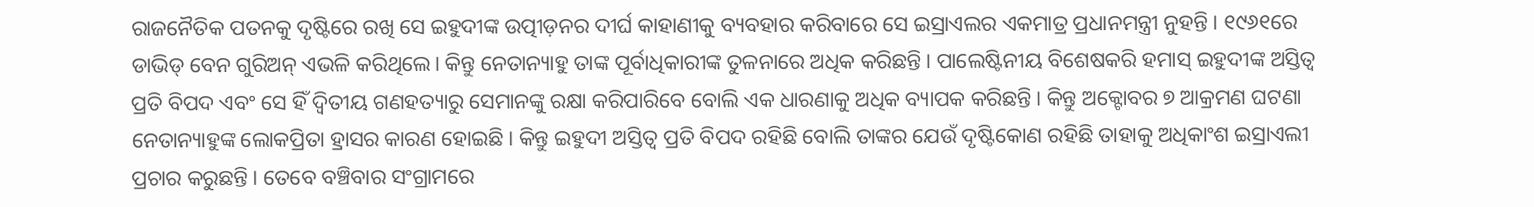ରାଜନୈତିକ ପତନକୁ ଦୃଷ୍ଟିରେ ରଖି ସେ ଇହୁଦୀଙ୍କ ଉତ୍ପୀଡ଼ନର ଦୀର୍ଘ କାହାଣୀକୁ ବ୍ୟବହାର କରିବାରେ ସେ ଇସ୍ରାଏଲର ଏକମାତ୍ର ପ୍ରଧାନମନ୍ତ୍ରୀ ନୁହନ୍ତି। ୧୯୬୧ରେ ଡାଭିଡ୍ ବେନ ଗୁରିଅନ୍ ଏଭଳି କରିଥିଲେ। କିନ୍ତୁ ନେତାନ୍ୟାହୁ ତାଙ୍କ ପୂର୍ବାଧିକାରୀଙ୍କ ତୁଳନାରେ ଅଧିକ କରିଛନ୍ତି। ପାଲେଷ୍ଟିନୀୟ ବିଶେଷକରି ହମାସ୍ ଇହୁଦୀଙ୍କ ଅସ୍ତିତ୍ୱ ପ୍ରତି ବିପଦ ଏବଂ ସେ ହିଁ ଦ୍ୱିତୀୟ ଗଣହତ୍ୟାରୁ ସେମାନଙ୍କୁ ରକ୍ଷା କରିପାରିବେ ବୋଲି ଏକ ଧାରଣାକୁ ଅଧିକ ବ୍ୟାପକ କରିଛନ୍ତି। କିନ୍ତୁ ଅକ୍ଟୋବର ୭ ଆକ୍ରମଣ ଘଟଣା ନେତାନ୍ୟାହୁଙ୍କ ଲୋକପ୍ରିତା ହ୍ରାସର କାରଣ ହୋଇଛି। କିନ୍ତୁ ଇହୁଦୀ ଅସ୍ତିତ୍ୱ ପ୍ରତି ବିପଦ ରହିଛି ବୋଲି ତାଙ୍କର ଯେଉଁ ଦୃଷ୍ଟିକୋଣ ରହିଛି ତାହାକୁ ଅଧିକାଂଶ ଇସ୍ରାଏଲୀ ପ୍ରଚାର କରୁଛନ୍ତି। ତେବେ ବଞ୍ଚିବାର ସଂଗ୍ରାମରେ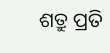ଶତ୍ରୁ ପ୍ରତି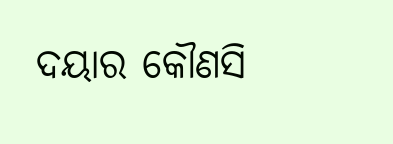ଦୟାର କୌଣସି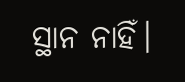ସ୍ଥାନ ନାହିଁ।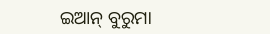ଇଆନ୍ ବୁରୁମା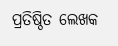ପ୍ରତିଷ୍ଠିତ ଲେଖକ